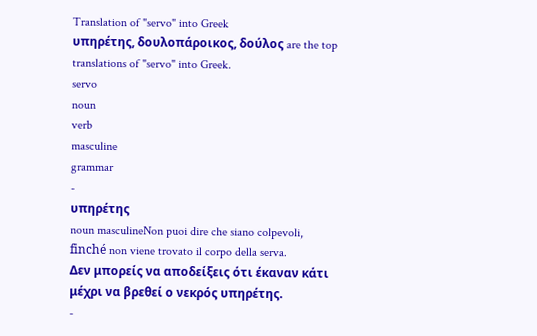Translation of "servo" into Greek
υπηρέτης, δουλοπάροικος, δούλος are the top translations of "servo" into Greek.
servo
noun
verb
masculine
grammar
-
υπηρέτης
noun masculineNon puoi dire che siano colpevoli, finché non viene trovato il corpo della serva.
Δεν μπορείς να αποδείξεις ότι έκαναν κάτι μέχρι να βρεθεί ο νεκρός υπηρέτης.
-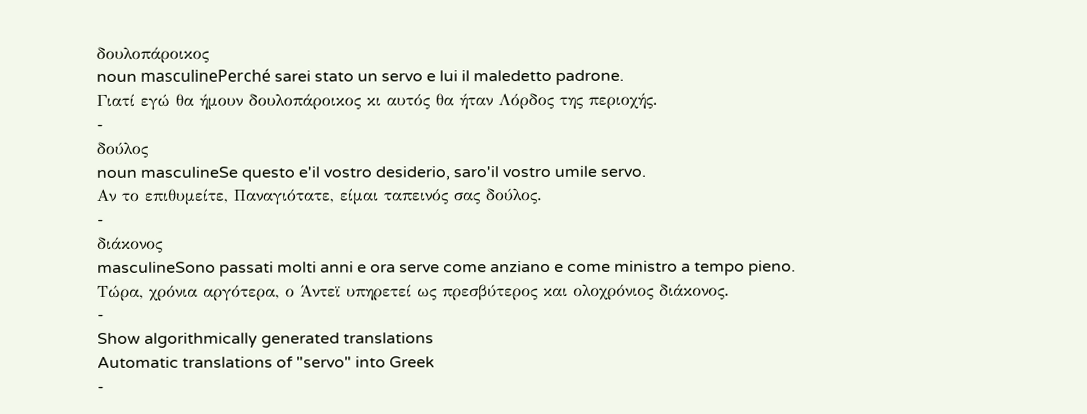δουλοπάροικος
noun masculinePerché sarei stato un servo e lui il maledetto padrone.
Γιατί εγώ θα ήμουν δουλοπάροικος κι αυτός θα ήταν Λόρδος της περιοχής.
-
δούλος
noun masculineSe questo e'il vostro desiderio, saro'il vostro umile servo.
Αν το επιθυμείτε, Παναγιότατε, είμαι ταπεινός σας δούλος.
-
διάκονος
masculineSono passati molti anni e ora serve come anziano e come ministro a tempo pieno.
Τώρα, χρόνια αργότερα, ο Άντεϊ υπηρετεί ως πρεσβύτερος και ολοχρόνιος διάκονος.
-
Show algorithmically generated translations
Automatic translations of "servo" into Greek
-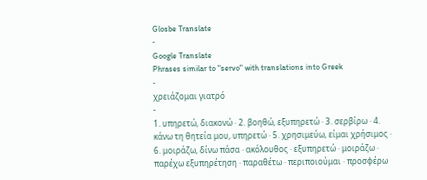Glosbe Translate
-
Google Translate
Phrases similar to "servo" with translations into Greek
-
χρειάζομαι γιατρό
-
1. υπηρετώ, διακονώ · 2. βοηθώ, εξυπηρετώ · 3. σερβίρω · 4. κάνω τη θητεία μου, υπηρετώ · 5. χρησιμεύω, είμαι χρήσιμος · 6. μοιράζω, δίνω πάσα · ακόλουθος · εξυπηρετώ · μοιράζω · παρέχω εξυπηρέτηση · παραθέτω · περιποιούμαι · προσφέρω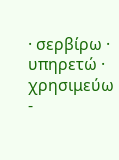· σερβίρω · υπηρετώ · χρησιμεύω
-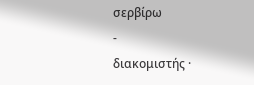σερβίρω
-
διακομιστής ·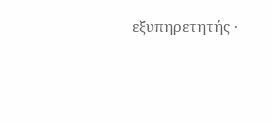εξυπηρετητής ·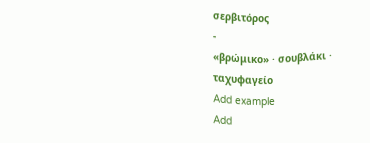σερβιτόρος
-
«βρώμικο» · σουβλάκι · ταχυφαγείο
Add example
Add